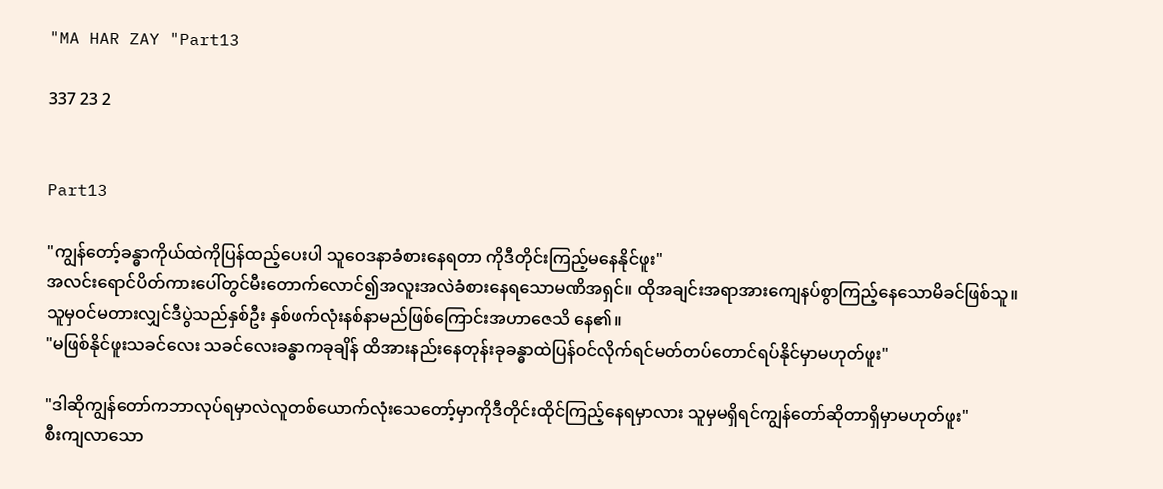"MA HAR ZAY "Part13

337 23 2


Part13

"ကျွန်တော့်ခန္ဓာကိုယ်ထဲကိုပြန်ထည့်ပေးပါ သူဝေဒနာခံစားနေရတာ ကိုဒီတိုင်းကြည့်မနေနိုင်ဖူး"
အလင်းရောင်ပိတ်ကားပေါ်တွင်မီးတောက်လောင်၍အလူးအလဲခံစားနေရသောမဏိအရှင်။ ထိုအချင်းအရာအားကျေနပ်စွာကြည့်နေသောမိခင်ဖြစ်သူ။ သူမှဝင်မတားလျှင်ဒီပွဲသည်နှစ်ဦး နှစ်ဖက်လုံးနစ်နာမည်ဖြစ်ကြောင်းအဟာဇေသိ နေ၏။
"မဖြစ်နိုင်ဖူးသခင်လေး သခင်လေးခန္ဓာကခုချိန် ထိအားနည်းနေတုန်းခုခန္ဓာထဲပြန်ဝင်လိုက်ရင်မတ်တပ်တောင်ရပ်နိုင်မှာမဟုတ်ဖူး"

"ဒါဆိုကျွန်တော်ကဘာလုပ်ရမှာလဲလူတစ်ယောက်လုံးသေတော့်မှာကိုဒီတိုင်းထိုင်ကြည့်နေရမှာလား သူမှမရှိရင်ကျွန်တော်ဆိုတာရှိမှာမဟုတ်ဖူး"
စီးကျလာသော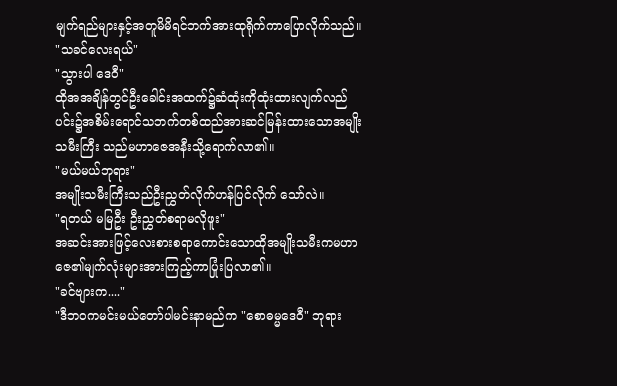မျက်ရည်များနှင့်အတူမိမိရင်ဘက်အားထုရိုက်ကာပြောလိုက်သည်။
"သခင်လေးရယ်"
"သွားပါ ဒေဝီ"
ထိုအအချိန်တွင်ဦးခေါင်းအထက်၌ဆံထုံးကိုထုံးထားလျက်လည်ပင်း၌အစိမ်းရောင်သဘက်တစ်ထည်အားဆင်မြန်းထားသောအမျိုးသမီးကြီး သည်မဟာ‌ဇေအနီးသို့ရောက်လာ၏။
"မယ်မယ်ဘုရား"
အမျိုးသမီးကြီးသည်ဦးညွှတ်လိုက်ဟန်ပြင်လိုက် သော်လဲ။
"ရတယ် မမြဦး ဦးညွှတ်စရာမလိုဖူး"
အဆင်းအားဖြင့်လေးစားစရာကောင်းသောထိုအမျိုးသမီးကမဟာဇေ၏မျက်လုံးများအားကြည့်ကာပြုံးပြလာ၏။
"ခင်ဗျားက...."
"ဒီဘဝကမင်းမယ်တော်ပါမင်းနာမည်က "စောဓမ္မဒေဝီ" ဘုရား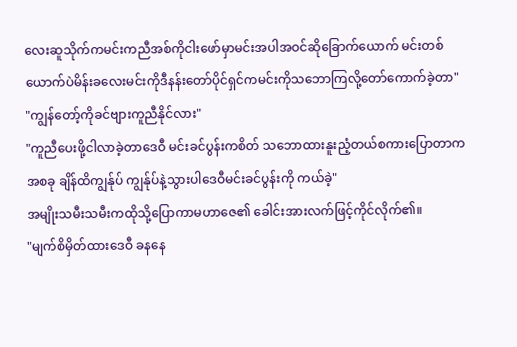လေးဆူသိုက်ကမင်းကညီအစ်ကိုငါးဖော်မှာမင်းအပါအဝင်ဆိုခြောက်ယောက် မင်းတစ်ယောက်ပဲမိန်းခလေးမင်းကိုဒီနန်းတော်ပိုင်ရှင်ကမင်းကိုသဘောကြလို့တော်ကောက်ခဲ့တာ"
"ကျွန်တော့်ကိုခင်ဗျားကူညီနိုင်လား"
"ကူညီပေးဖို့ငါလာခဲ့တာဒေဝီ မင်းခင်ပွန်းကစိတ် သဘောထားနူးညံ့တယ်စကားပြောတာကအစခု ချိန်ထိကျွန်ုပ် ကျွန်ုပ်နဲ့သွားပါဒေဝီမင်းခင်ပွန်းကို ကယ်ခဲ့"
အမျိုးသမီးသမီးကထိုသို့ပြောကာမဟာဇေ၏ ခေါင်းအားလက်ဖြင့်ကိုင်လိုက်၏။
"မျက်စိမှိတ်ထားဒေဝီ ခနနေ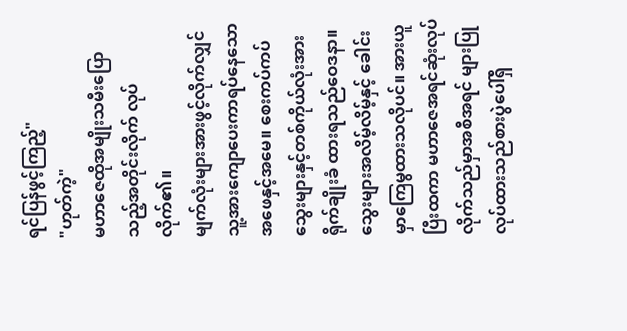ရင်ပြန်ဖွင့်ကြည့်"
"ဟုတ်ကဲ့"
မဟာဇေထိုအမျိုးသမီးပြောသည့်အတိုင်းလိုက် လုပ်လိုက်၏။
မျက်လုံးများအားဖွင့်လိုက်လျှင်သူ့အားကျောပေးကာရပ်နေသောအဖေနှင့်အမေ။ စေးကပ်ကပ်သွေးများနှင့်တစ်ကိုယ်လုံးအားရိုက်ချိုးခံ ထားရသည်ဝေဒနာ။ သွေးများအလိမ့်လိမ့်နှင့် ခေါင်းမှာကြေမွထားသလိုပင်။ အားယူပြီးထကာ မဟာဇေအရင်ဆုံးလုပ်လိုက်သည်မှာအစီအရင် များပြုလုပ်ထားသည်စားပွဲပေါ်ရှိ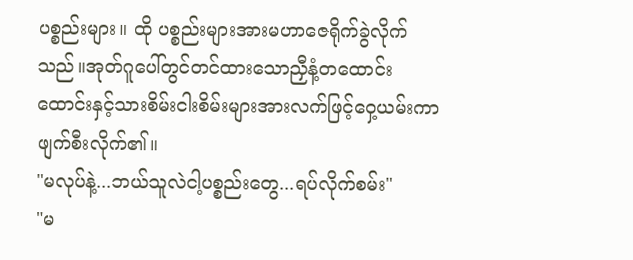ပစ္စည်းများ။ ထို ပစ္စည်းများအားမဟာဇေရိုက်ခွဲလိုက်သည်။အုတ်ဂူပေါ်တွင်တင်ထားသောညှီနံ့တထောင်းထောင်းနှင့်သားစိမ်းငါးစိမ်းများအားလက်ဖြင့်ဝှေ့ယမ်းကာ ဖျက်စီးလိုက်၏။
"မလုပ်နဲ့...ဘယ်သူလဲငါ့ပစ္စည်းတွေ...ရပ်လိုက်စမ်း"
"မ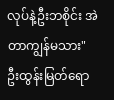လုပ်နဲ့ဦးဘစိုင်း အဲတာကျွန်မသား"
ဦးထွန်းမြတ်ရော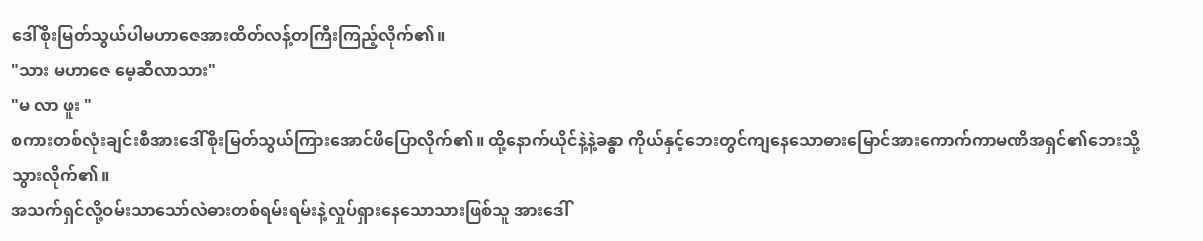ဒေါ်စိုးမြတ်သွယ်ပါမဟာဇေအားထိတ်လန့်တကြီးကြည့်လိုက်၏။
"သား မဟာဇေ မေ့ဆီလာသား"
"မ လာ ဖူး "
စကားတစ်လုံးချင်းစီအားဒေါ်စိုးမြတ်သွယ်ကြားအောင်ဖိပြောလိုက်၏။ ထို့နောက်ယိုင်နဲ့နဲ့ခန္ဓာ ကိုယ်နှင့်ဘေးတွင်ကျနေသောဓားမြောင်အားကောက်ကာမဏိအရှင်၏ဘေးသို့သွားလိုက်၏။
အသက်ရှင်လို့ဝမ်းသာသော်လဲဓားတစ်ရမ်းရမ်းနဲ့လှုပ်ရှားနေသောသားဖြစ်သူ အားဒေါ်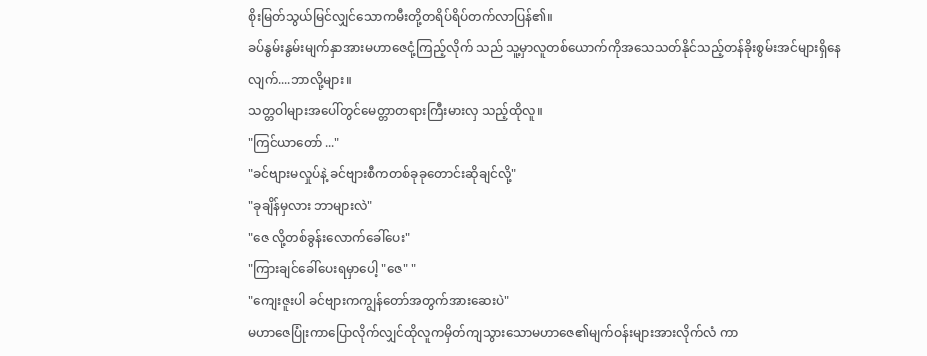စိုးမြတ်သွယ်မြင်လျှင်သောကမီးတို့တရိပ်ရိပ်တက်လာပြန်၏။
ခပ်နွမ်းနွမ်းမျက်နှာအားမဟာဇေငုံ့ကြည့်လိုက် သည် သူ့မှာလူတစ်ယောက်ကိုအသေသတ်နိုင်သည့်တန်ခိုးစွမ်းအင်များရှိနေလျက်....ဘာလို့များ။
သတ္တဝါများအပေါ်တွင်မေတ္တာတရားကြီးမားလှ သည့်ထိုလူ။
"ကြင်ယာတော် ..."
"ခင်ဗျားမလှုပ်နဲ့ ခင်ဗျားစီကတစ်ခုခုတောင်းဆိုချင်လို့"
"ခုချိန်မှလား ဘာများလဲ"
"ဇေ လို့တစ်ခွန်းလောက်ခေါ်ပေး"
"ကြားချင်ခေါ်ပေးရမှာပေါ့ "ဇေ" "
"ကျေးဇူးပါ ခင်ဗျားကကျွန်တော်အတွက်အားဆေးပဲ"
မဟာဇေပြုံးကာပြောလိုက်လျှင်ထိုလူကမှိတ်ကျသွားသောမဟာဇေ၏မျက်ဝန်းများအားလိုက်လံ ကာ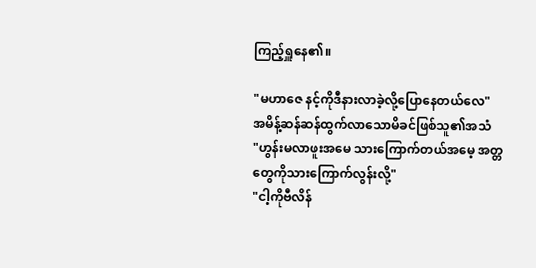ကြည့်ရှူနေ၏။

"မဟာဇေ နင့်ကိုဒီနားလာခဲ့လို့ပြောနေတယ်လေ"
အမိန့်ဆန်ဆန်ထွက်လာသောမိခင်ဖြစ်သူ၏အသံ
"ဟွန်းမလာဖူးအမေ သားကြောက်တယ်အမေ့ အတ္တတွေကိုသားကြောက်လွန်းလို့"
"ငါ့ကိုဗီလိန်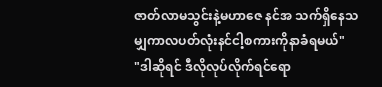ဇာတ်လာမသွင်းနဲ့မဟာဇေ နင်အ သက်ရှိနေသမျှကာလပတ်လုံးနင်ငါ့စကားကိုနာခံရမယ်"
"ဒါဆိုရင် ဒီလိုလုပ်လိုက်ရင်ရော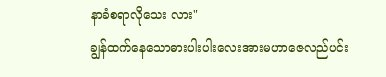နာခံစရာလိုသေး လား"
ချွန်ထက်နေသောဓားပါးပါးလေးအားမဟာဇေလည်ပင်း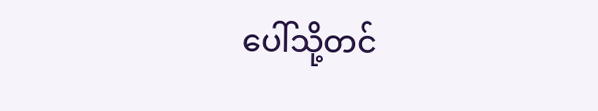ပေါ်သို့တင်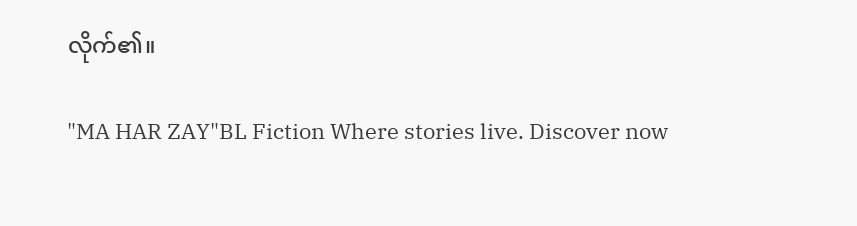လိုက်၏။

"MA HAR ZAY"BL Fiction Where stories live. Discover now